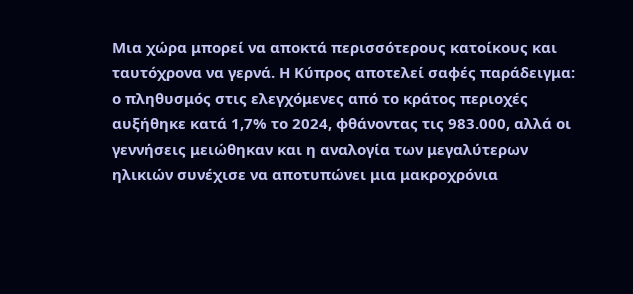Μια χώρα μπορεί να αποκτά περισσότερους κατοίκους και ταυτόχρονα να γερνά. Η Κύπρος αποτελεί σαφές παράδειγμα: ο πληθυσμός στις ελεγχόμενες από το κράτος περιοχές αυξήθηκε κατά 1,7% το 2024, φθάνοντας τις 983.000, αλλά οι γεννήσεις μειώθηκαν και η αναλογία των μεγαλύτερων ηλικιών συνέχισε να αποτυπώνει μια μακροχρόνια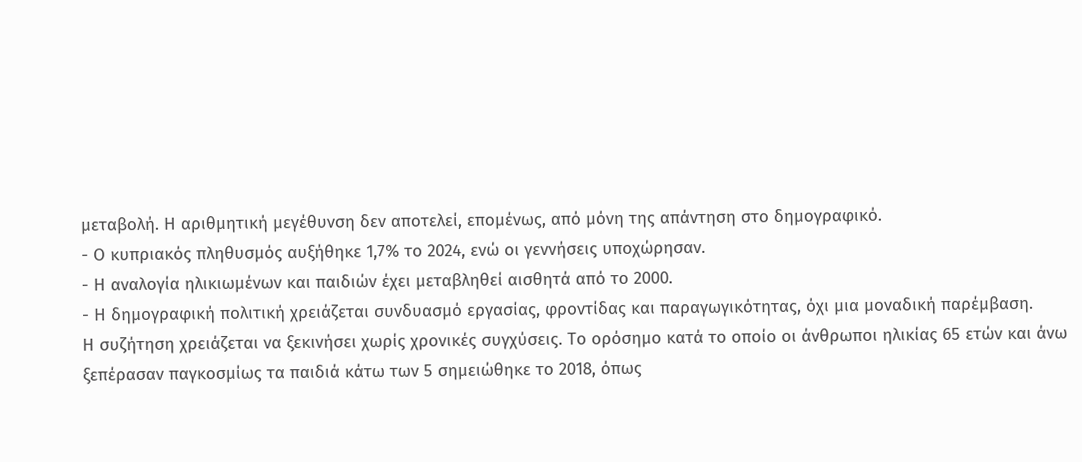μεταβολή. Η αριθμητική μεγέθυνση δεν αποτελεί, επομένως, από μόνη της απάντηση στο δημογραφικό.
- Ο κυπριακός πληθυσμός αυξήθηκε 1,7% το 2024, ενώ οι γεννήσεις υποχώρησαν.
- Η αναλογία ηλικιωμένων και παιδιών έχει μεταβληθεί αισθητά από το 2000.
- Η δημογραφική πολιτική χρειάζεται συνδυασμό εργασίας, φροντίδας και παραγωγικότητας, όχι μια μοναδική παρέμβαση.
Η συζήτηση χρειάζεται να ξεκινήσει χωρίς χρονικές συγχύσεις. Το ορόσημο κατά το οποίο οι άνθρωποι ηλικίας 65 ετών και άνω ξεπέρασαν παγκοσμίως τα παιδιά κάτω των 5 σημειώθηκε το 2018, όπως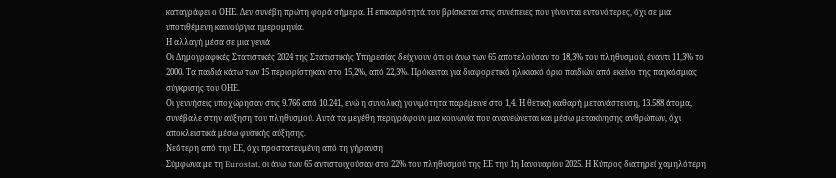καταγράφει ο ΟΗΕ. Δεν συνέβη πρώτη φορά σήμερα. Η επικαιρότητά του βρίσκεται στις συνέπειες που γίνονται εντονότερες, όχι σε μια υποτιθέμενη καινούργια ημερομηνία.
Η αλλαγή μέσα σε μια γενιά
Οι Δημογραφικές Στατιστικές 2024 της Στατιστικής Υπηρεσίας δείχνουν ότι οι άνω των 65 αποτελούσαν το 18,3% του πληθυσμού, έναντι 11,3% το 2000. Τα παιδιά κάτω των 15 περιορίστηκαν στο 15,2%, από 22,3%. Πρόκειται για διαφορετικό ηλικιακό όριο παιδιών από εκείνο της παγκόσμιας σύγκρισης του ΟΗΕ.
Οι γεννήσεις υποχώρησαν στις 9.766 από 10.241, ενώ η συνολική γονιμότητα παρέμεινε στο 1,4. Η θετική καθαρή μετανάστευση, 13.588 άτομα, συνέβαλε στην αύξηση του πληθυσμού. Αυτά τα μεγέθη περιγράφουν μια κοινωνία που ανανεώνεται και μέσω μετακίνησης ανθρώπων, όχι αποκλειστικά μέσω φυσικής αύξησης.
Νεότερη από την ΕΕ, όχι προστατευμένη από τη γήρανση
Σύμφωνα με τη Eurostat, οι άνω των 65 αντιστοιχούσαν στο 22% του πληθυσμού της ΕΕ την 1η Ιανουαρίου 2025. Η Κύπρος διατηρεί χαμηλότερη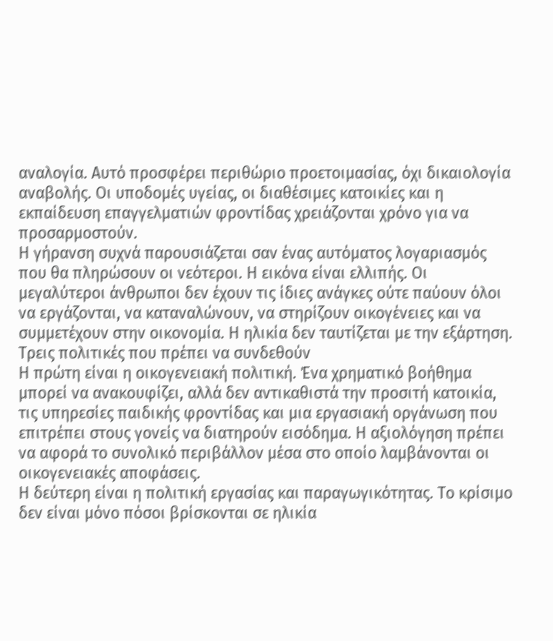αναλογία. Αυτό προσφέρει περιθώριο προετοιμασίας, όχι δικαιολογία αναβολής. Οι υποδομές υγείας, οι διαθέσιμες κατοικίες και η εκπαίδευση επαγγελματιών φροντίδας χρειάζονται χρόνο για να προσαρμοστούν.
Η γήρανση συχνά παρουσιάζεται σαν ένας αυτόματος λογαριασμός που θα πληρώσουν οι νεότεροι. Η εικόνα είναι ελλιπής. Οι μεγαλύτεροι άνθρωποι δεν έχουν τις ίδιες ανάγκες ούτε παύουν όλοι να εργάζονται, να καταναλώνουν, να στηρίζουν οικογένειες και να συμμετέχουν στην οικονομία. Η ηλικία δεν ταυτίζεται με την εξάρτηση.
Τρεις πολιτικές που πρέπει να συνδεθούν
Η πρώτη είναι η οικογενειακή πολιτική. Ένα χρηματικό βοήθημα μπορεί να ανακουφίζει, αλλά δεν αντικαθιστά την προσιτή κατοικία, τις υπηρεσίες παιδικής φροντίδας και μια εργασιακή οργάνωση που επιτρέπει στους γονείς να διατηρούν εισόδημα. Η αξιολόγηση πρέπει να αφορά το συνολικό περιβάλλον μέσα στο οποίο λαμβάνονται οι οικογενειακές αποφάσεις.
Η δεύτερη είναι η πολιτική εργασίας και παραγωγικότητας. Το κρίσιμο δεν είναι μόνο πόσοι βρίσκονται σε ηλικία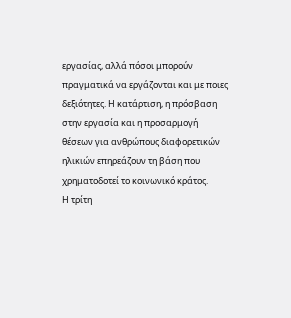εργασίας, αλλά πόσοι μπορούν πραγματικά να εργάζονται και με ποιες δεξιότητες. Η κατάρτιση, η πρόσβαση στην εργασία και η προσαρμογή θέσεων για ανθρώπους διαφορετικών ηλικιών επηρεάζουν τη βάση που χρηματοδοτεί το κοινωνικό κράτος.
Η τρίτη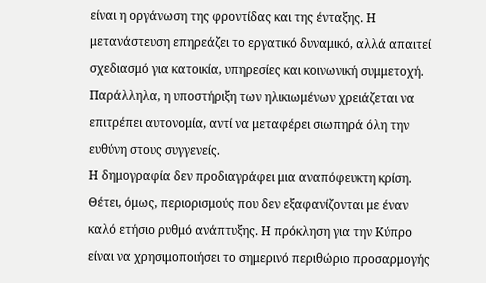είναι η οργάνωση της φροντίδας και της ένταξης. Η μετανάστευση επηρεάζει το εργατικό δυναμικό, αλλά απαιτεί σχεδιασμό για κατοικία, υπηρεσίες και κοινωνική συμμετοχή. Παράλληλα, η υποστήριξη των ηλικιωμένων χρειάζεται να επιτρέπει αυτονομία, αντί να μεταφέρει σιωπηρά όλη την ευθύνη στους συγγενείς.
Η δημογραφία δεν προδιαγράφει μια αναπόφευκτη κρίση. Θέτει, όμως, περιορισμούς που δεν εξαφανίζονται με έναν καλό ετήσιο ρυθμό ανάπτυξης. Η πρόκληση για την Κύπρο είναι να χρησιμοποιήσει το σημερινό περιθώριο προσαρμογής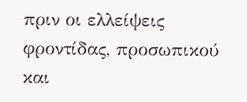πριν οι ελλείψεις φροντίδας, προσωπικού και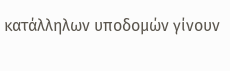κατάλληλων υποδομών γίνουν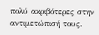πολύ ακριβότερες στην αντιμετώπισή τους.